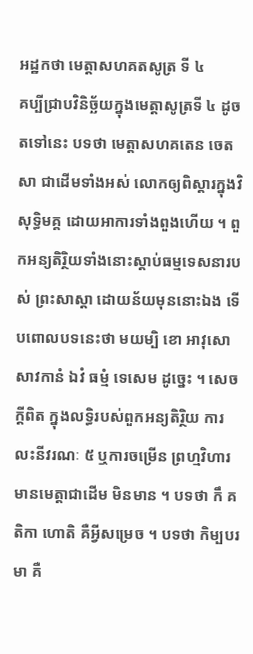អដ្ឋកថា មេត្តាសហគតសូត្រ ទី ៤
គប្បីជ្រាបវិនិច្ឆ័យក្នុងមេត្តាសូត្រទី ៤ ដូចតទៅនេះ បទថា មេត្តាសហគតេន ចេតសា ជាដើមទាំងអស់ លោកឲ្យពិស្តារក្នុងវិសុទ្ធិមគ្គ ដោយអាការទាំងពួងហើយ ។ ពួកអន្យតិរ្ថិយទាំងនោះស្តាប់ធម្មទេសនារបស់ ព្រះសាស្តា ដោយន័យមុននោះឯង ទើបពោលបទនេះថា មយម្បិ ខោ អាវុសោ សាវកានំ ឯវំ ធម្មំ ទេសេម ដូច្នេះ ។ សេចក្តីពិត ក្នុងលទ្ធិរបស់ពួកអន្យតិរ្ថិយ ការលះនីវរណៈ ៥ ឬការចម្រើន ព្រហ្មវិហារ មានមេត្តាជាដើម មិនមាន ។ បទថា កឹ គតិកា ហោតិ គឺអ្វីសម្រេច ។ បទថា កិម្បបរមា គឺ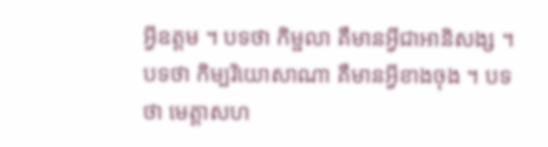អ្វីឧត្តម ។ បទថា កិម្ផលា គឺមានអ្វីជាអានិសង្ស ។ បទថា កិម្បរិយោសាណា គឺមានអ្វីខាងចុង ។ បទថា មេត្តាសហ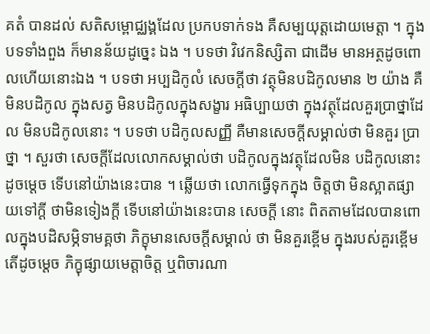គតំ បានដល់ សតិសម្ពោជ្ឈង្គដែល ប្រកបទាក់ទង គឺសម្បយុត្តដោយមេត្តា ។ ក្នុងបទទាំងពួង ក៏មានន័យដូច្នេះ ឯង ។ បទថា វិវេកនិស្សិតា ជាដើម មានអត្ថដូចពោលហើយនោះឯង ។ បទថា អប្បដិកូលំ សេចក្តីថា វត្ថុមិនបដិកូលមាន ២ យ៉ាង គឺមិនបដិកូល ក្នុងសត្វ មិនបដិកូលក្នុងសង្ខារ អធិប្បាយថា ក្នុងវត្ថុដែលគួរប្រាថ្នាដែល មិនបដិកូលនោះ ។ បទថា បដិកូលសញ្ញី គឺមានសេចក្តីសម្គាល់ថា មិនគួរ ប្រាថ្នា ។ សួរថា សេចក្តីដែលលោកសម្គាល់ថា បដិកូលក្នុងវត្ថុដែលមិន បដិកូលនោះដូចម្តេច ទើបនៅយ៉ាងនេះបាន ។ ឆ្លើយថា លោកធ្វើទុកក្នុង ចិត្តថា មិនស្អាតផ្សាយទៅក្តី ថាមិនទៀងក្តី ទើបនៅយ៉ាងនេះបាន សេចក្តី នោះ ពិតតាមដែលបានពោលក្នុងបដិសម្ភិទាមគ្គថា ភិក្ខុមានសេចក្តីសម្គាល់ ថា មិនគួរខ្ពើម ក្នុងរបស់គួរខ្ពើម តើដូចម្តេច ភិក្ខុផ្សាយមេត្តាចិត្ត ឬពិចារណា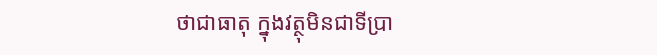ថាជាធាតុ ក្នុងវត្ថុមិនជាទីប្រា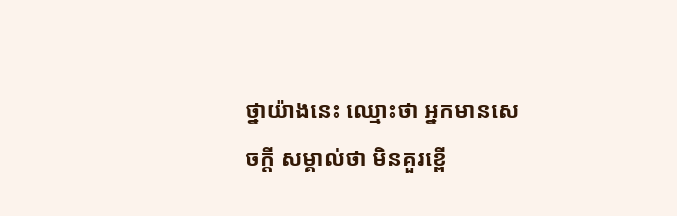ថ្នាយ៉ាងនេះ ឈ្មោះថា អ្នកមានសេចក្តី សម្គាល់ថា មិនគួរខ្ពើ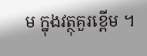ម ក្នុងវត្ថុគួរខ្ពើម ។